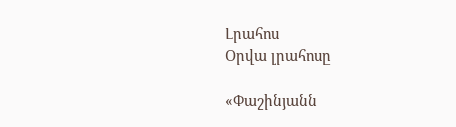Լրահոս
Օրվա լրահոսը

«Փաշինյանն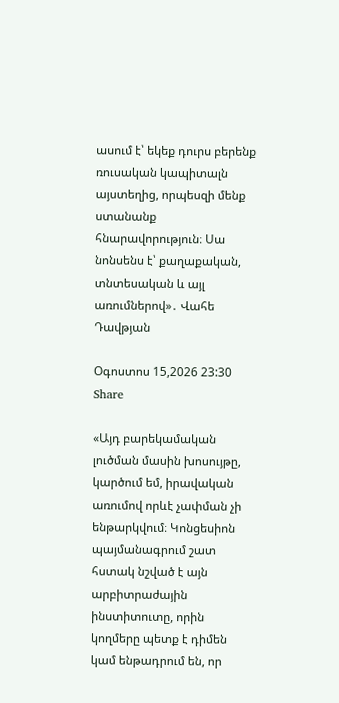ասում է՝ եկեք դուրս բերենք ռուսական կապիտալն այստեղից, որպեսզի մենք ստանանք հնարավորություն։ Սա նոնսենս է՝ քաղաքական, տնտեսական և այլ առումներով»․ Վահե Դավթյան

Օգոստոս 15,2026 23:30 Share

«Այդ բարեկամական լուծման մասին խոսույթը, կարծում եմ, իրավական առումով որևէ չափման չի ենթարկվում։ Կոնցեսիոն պայմանագրում շատ հստակ նշված է այն արբիտրաժային ինստիտուտը, որին կողմերը պետք է դիմեն կամ ենթադրում են, որ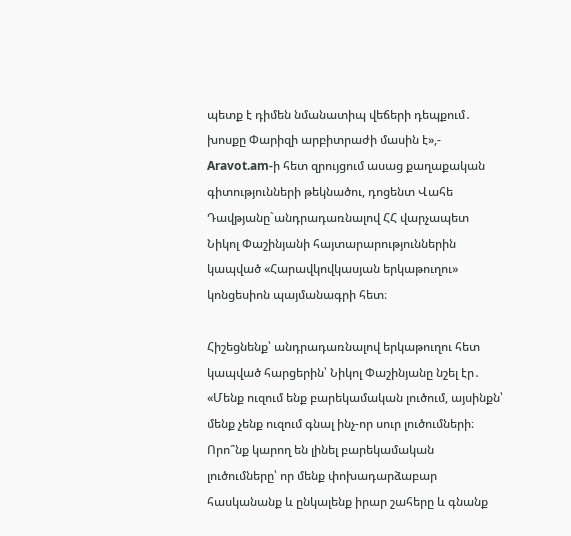պետք է դիմեն նմանատիպ վեճերի դեպքում․ խոսքը Փարիզի արբիտրաժի մասին է»,- Aravot.am-ի հետ զրույցում ասաց քաղաքական գիտությունների թեկնածու, դոցենտ Վահե Դավթյանը`անդրադառնալով ՀՀ վարչապետ Նիկոլ Փաշինյանի հայտարարություններին կապված «Հարավկովկասյան երկաթուղու» կոնցեսիոն պայմանագրի հետ։

Հիշեցնենք՝ անդրադառնալով երկաթուղու հետ կապված հարցերին՝ Նիկոլ Փաշինյանը նշել էր․ «Մենք ուզում ենք բարեկամական լուծում, այսինքն՝ մենք չենք ուզում գնալ ինչ-որ սուր լուծումների։ Որո՞նք կարող են լինել բարեկամական լուծումները՝ որ մենք փոխադարձաբար հասկանանք և ընկալենք իրար շահերը և գնանք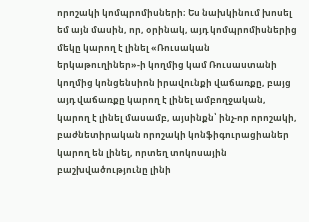որոշակի կոմպրոմիսների։ Ես նախկինում խոսել եմ այն մասին, որ, օրինակ, այդ կոմպրոմիսներից մեկը կարող է լինել «Ռուսական երկաթուղիներ»-ի կողմից կամ Ռուսաստանի կողմից կոնցենսիոն իրավունքի վաճառքը, բայց այդ վաճառքը կարող է լինել ամբողջական, կարող է լինել մասամբ, այսինքն՝ ինչ-որ որոշակի, բաժնետիրական որոշակի կոնֆիգուրացիաներ կարող են լինել, որտեղ տոկոսային բաշխվածությունը լինի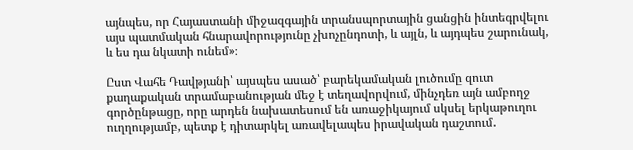այնպես, որ Հայաստանի միջազգային տրանսպորտային ցանցին ինտեգրվելու այս պատմական հնարավորությունը չխոչընդոտի, և այլն, և այդպես շարունակ, և ես դա նկատի ունեմ»։

Ըստ Վահե Դավթյանի՝ այսպես ասած՝ բարեկամական լուծումը զուտ քաղաքական տրամաբանության մեջ է տեղավորվում, մինչդեռ այն ամբողջ գործընթացը, որը արդեն նախատեսում են առաջիկայում սկսել երկաթուղու ուղղությամբ, պետք է դիտարկել առավելապես իրավական դաշտում․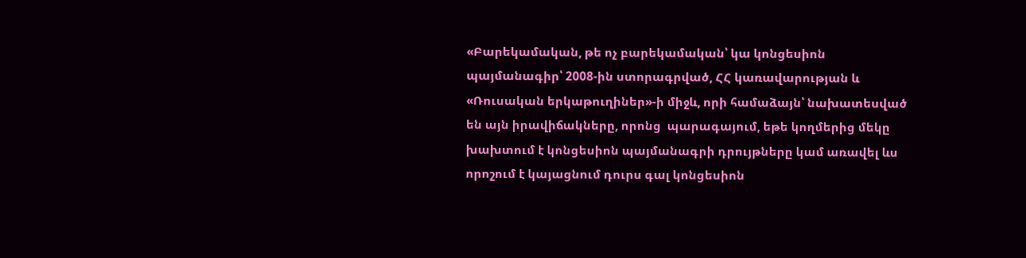«Բարեկամական, թե ոչ բարեկամական՝ կա կոնցեսիոն պայմանագիր՝ 2008-ին ստորագրված, ՀՀ կառավարության և «Ռուսական երկաթուղիներ»-ի միջև, որի համաձայն՝ նախատեսված են այն իրավիճակները, որոնց  պարագայում, եթե կողմերից մեկը խախտում է կոնցեսիոն պայմանագրի դրույթները կամ առավել ևս որոշում է կայացնում դուրս գալ կոնցեսիոն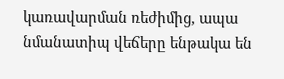կառավարման ռեժիմից, ապա նմանատիպ վեճերը ենթակա են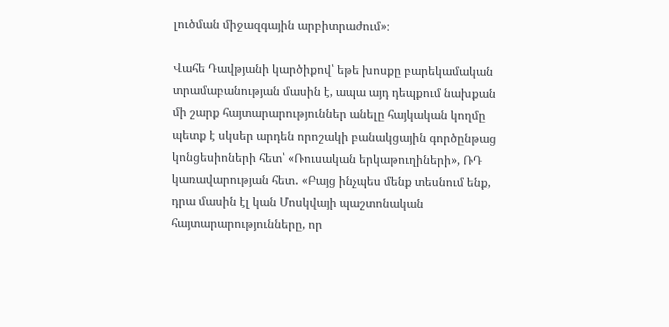լուծման միջազգային արբիտրաժում»։

Վահե Դավթյանի կարծիքով՝ եթե խոսքը բարեկամական տրամաբանության մասին է, ապա այդ դեպքում նախքան մի շարք հայտարարություններ անելը հայկական կողմը պետք է սկսեր արդեն որոշակի բանակցային գործընթաց կոնցեսիոների հետ՝ «Ռուսական երկաթուղիների», ՌԴ կառավարության հետ․ «Բայց ինչպես մենք տեսնում ենք, դրա մասին էլ կան Մոսկվայի պաշտոնական հայտարարությունները, որ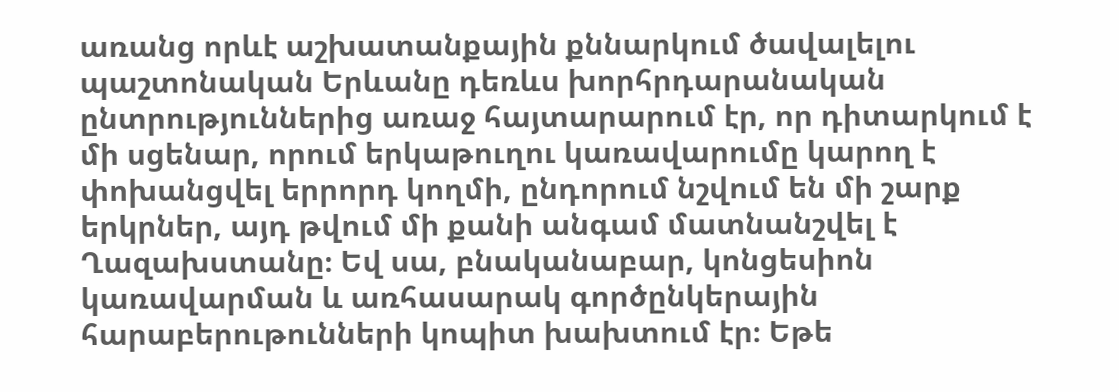առանց որևէ աշխատանքային քննարկում ծավալելու պաշտոնական Երևանը դեռևս խորհրդարանական ընտրություններից առաջ հայտարարում էր, որ դիտարկում է մի սցենար, որում երկաթուղու կառավարումը կարող է փոխանցվել երրորդ կողմի, ընդորում նշվում են մի շարք երկրներ, այդ թվում մի քանի անգամ մատնանշվել է Ղազախստանը։ Եվ սա, բնականաբար, կոնցեսիոն կառավարման և առհասարակ գործընկերային հարաբերութունների կոպիտ խախտում էր։ Եթե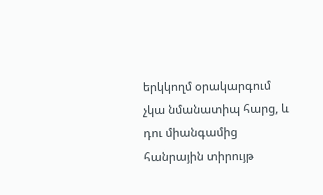երկկողմ օրակարգում չկա նմանատիպ հարց, և դու միանգամից հանրային տիրույթ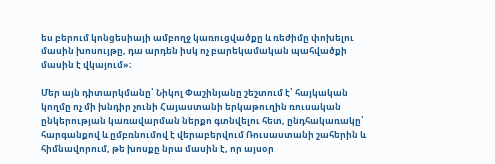ես բերում կոնցեսիայի ամբողջ կառուցվածքը և ռեժիմը փոխելու մասին խոսույթը, դա արդեն իսկ ոչ բարեկամական պահվածքի մասին է վկայում»։

Մեր այն դիտարկմանը՝ Նիկոլ Փաշինյանը շեշտում է՝ հայկական կողմը ոչ մի խնդիր չունի Հայաստանի երկաթուղին ռուսական ընկերության կառավարման ներքո գտնվելու հետ, ընդհակառակը՝ հարգանքով և ըմբռնումով է վերաբերվում Ռուսաստանի շահերին և հիմնավորում, թե խոսքը նրա մասին է, որ այսօր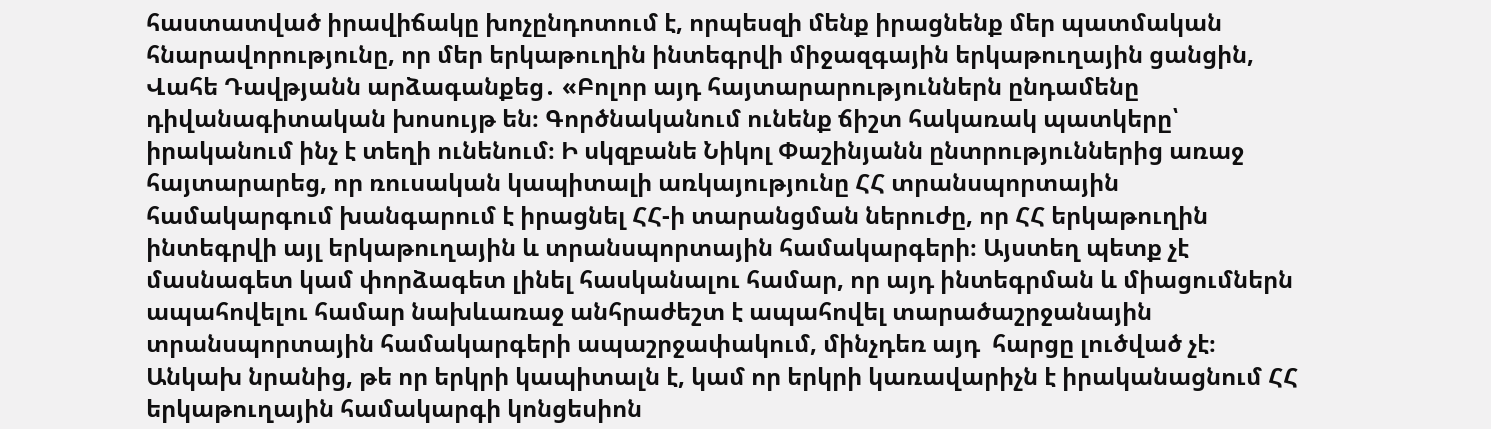հաստատված իրավիճակը խոչընդոտում է, որպեսզի մենք իրացնենք մեր պատմական հնարավորությունը, որ մեր երկաթուղին ինտեգրվի միջազգային երկաթուղային ցանցին, Վահե Դավթյանն արձագանքեց․ «Բոլոր այդ հայտարարություններն ընդամենը դիվանագիտական խոսույթ են։ Գործնականում ունենք ճիշտ հակառակ պատկերը՝ իրականում ինչ է տեղի ունենում։ Ի սկզբանե Նիկոլ Փաշինյանն ընտրություններից առաջ հայտարարեց, որ ռուսական կապիտալի առկայությունը ՀՀ տրանսպորտային համակարգում խանգարում է իրացնել ՀՀ-ի տարանցման ներուժը, որ ՀՀ երկաթուղին ինտեգրվի այլ երկաթուղային և տրանսպորտային համակարգերի։ Այստեղ պետք չէ մասնագետ կամ փորձագետ լինել հասկանալու համար, որ այդ ինտեգրման և միացումներն ապահովելու համար նախևառաջ անհրաժեշտ է ապահովել տարածաշրջանային տրանսպորտային համակարգերի ապաշրջափակում, մինչդեռ այդ  հարցը լուծված չէ։ Անկախ նրանից, թե որ երկրի կապիտալն է, կամ որ երկրի կառավարիչն է իրականացնում ՀՀ երկաթուղային համակարգի կոնցեսիոն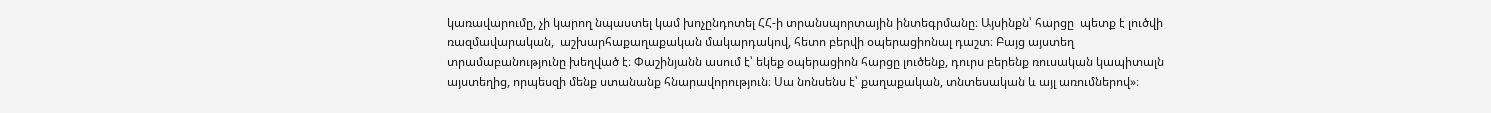կառավարումը, չի կարող նպաստել կամ խոչընդոտել ՀՀ-ի տրանսպորտային ինտեգրմանը։ Այսինքն՝ հարցը  պետք է լուծվի ռազմավարական,  աշխարհաքաղաքական մակարդակով, հետո բերվի օպերացիոնալ դաշտ։ Բայց այստեղ տրամաբանությունը խեղված է։ Փաշինյանն ասում է՝ եկեք օպերացիոն հարցը լուծենք, դուրս բերենք ռուսական կապիտալն այստեղից, որպեսզի մենք ստանանք հնարավորություն։ Սա նոնսենս է՝ քաղաքական, տնտեսական և այլ առումներով»։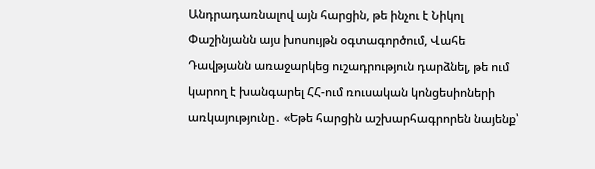Անդրադառնալով այն հարցին, թե ինչու է Նիկոլ Փաշինյանն այս խոսույթն օգտագործում, Վահե Դավթյանն առաջարկեց ուշադրություն դարձնել, թե ում կարող է խանգարել ՀՀ-ում ռուսական կոնցեսիոների առկայությունը․ «Եթե հարցին աշխարհագրորեն նայենք՝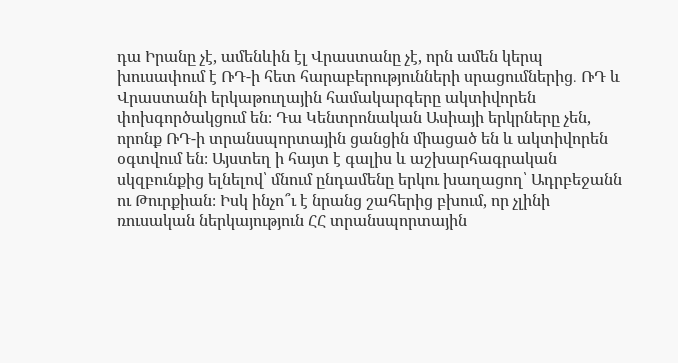դա Իրանը չէ, ամենևին էլ Վրաստանը չէ, որն ամեն կերպ խուսափում է ՌԴ-ի հետ հարաբերությունների սրացումներից․ ՌԴ և Վրաստանի երկաթուղային համակարգերը ակտիվորեն փոխգործակցում են։ Դա Կենտրոնական Ասիայի երկրները չեն, որոնք ՌԴ-ի տրանսպորտային ցանցին միացած են և ակտիվորեն օգտվում են։ Այստեղ ի հայտ է գալիս և աշխարհագրական սկզբունքից ելնելով՝ մնում ընդամենը երկու խաղացող՝ Ադրբեջանն ու Թուրքիան։ Իսկ ինչո՞ւ է նրանց շահերից բխում, որ չլինի ռուսական ներկայություն ՀՀ տրանսպորտային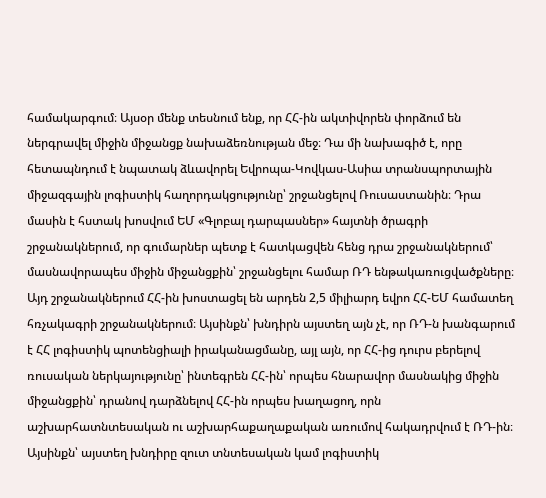համակարգում։ Այսօր մենք տեսնում ենք, որ ՀՀ-ին ակտիվորեն փորձում են ներգրավել միջին միջանցք նախաձեռնության մեջ։ Դա մի նախագիծ է, որը հետապնդում է նպատակ ձևավորել Եվրոպա-Կովկաս-Ասիա տրանսպորտային միջազգային լոգիստիկ հաղորդակցությունը՝ շրջանցելով Ռուսաստանին։ Դրա մասին է հստակ խոսվում ԵՄ «Գլոբալ դարպասներ» հայտնի ծրագրի շրջանակներում, որ գումարներ պետք է հատկացվեն հենց դրա շրջանակներում՝ մասնավորապես միջին միջանցքին՝ շրջանցելու համար ՌԴ ենթակառուցվածքները։ Այդ շրջանակներում ՀՀ-ին խոստացել են արդեն 2,5 միլիարդ եվրո ՀՀ-ԵՄ համատեղ հռչակագրի շրջանակներում։ Այսինքն՝ խնդիրն այստեղ այն չէ, որ ՌԴ-ն խանգարում է ՀՀ լոգիստիկ պոտենցիալի իրականացմանը, այլ այն, որ ՀՀ-ից դուրս բերելով ռուսական ներկայությունը՝ ինտեգրեն ՀՀ-ին՝ որպես հնարավոր մասնակից միջին միջանցքին՝ դրանով դարձնելով ՀՀ-ին որպես խաղացող, որն աշխարհատնտեսական ու աշխարհաքաղաքական առումով հակադրվում է ՌԴ-ին։ Այսինքն՝ այստեղ խնդիրը զուտ տնտեսական կամ լոգիստիկ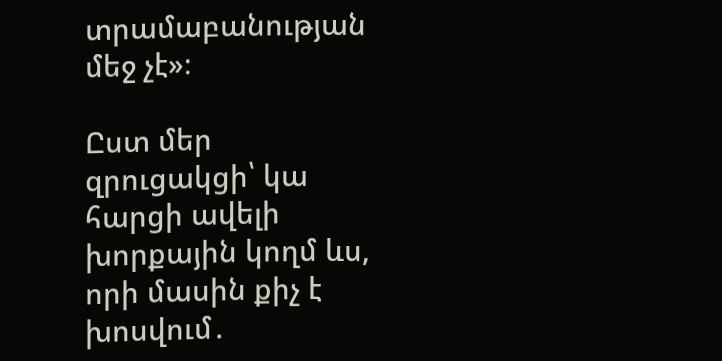տրամաբանության մեջ չէ»։

Ըստ մեր զրուցակցի՝ կա հարցի ավելի խորքային կողմ ևս, որի մասին քիչ է խոսվում․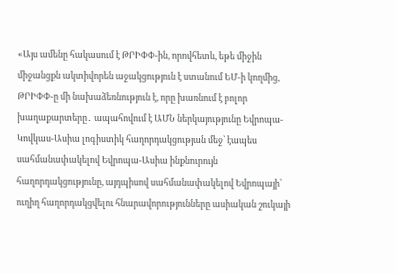«Այս ամենը հակասում է ԹՐԻՓՓ-ին, որովհետև, եթե միջին միջանցքն ակտիվորեն աջակցություն է ստանում ԵՄ-ի կողմից, ԹՐԻՓՓ-ը մի նախաձեռնություն է, որը խառնում է բոլոր խաղաքարտերը․ ապահովում է ԱՄՆ ներկայությունը Եվրոպա-Կովկաս-Ասիա լոգիստիկ հաղորդակցության մեջ՝ էապես սահմանափակելով Եվրոպա-Ասիա ինքնուրույն հաղորդակցությունը, այդպիսով սահմանափակելով Եվրոպայի՝ ուղիղ հաղորդակցվելու հնարավորությունները ասիական շուկայի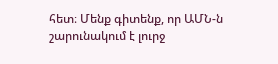հետ։ Մենք գիտենք, որ ԱՄՆ-ն շարունակում է լուրջ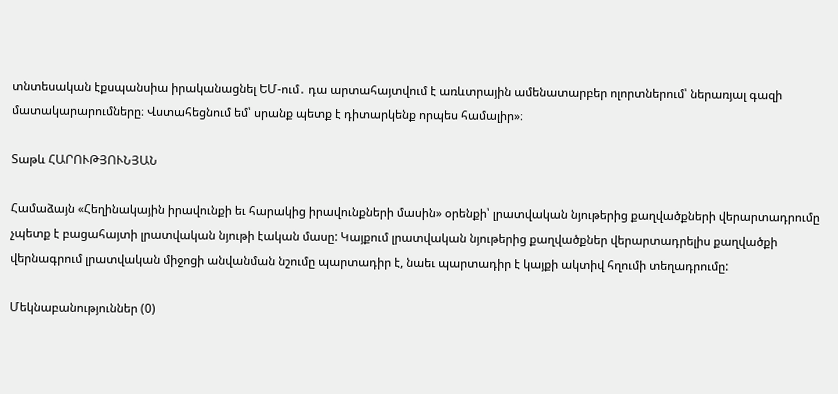տնտեսական էքսպանսիա իրականացնել ԵՄ-ում․ դա արտահայտվում է առևտրային ամենատարբեր ոլորտներում՝ ներառյալ գազի մատակարարումները։ Վստահեցնում եմ՝ սրանք պետք է դիտարկենք որպես համալիր»։

Տաթև ՀԱՐՈՒԹՅՈՒՆՅԱՆ

Համաձայն «Հեղինակային իրավունքի եւ հարակից իրավունքների մասին» օրենքի՝ լրատվական նյութերից քաղվածքների վերարտադրումը չպետք է բացահայտի լրատվական նյութի էական մասը: Կայքում լրատվական նյութերից քաղվածքներ վերարտադրելիս քաղվածքի վերնագրում լրատվական միջոցի անվանման նշումը պարտադիր է, նաեւ պարտադիր է կայքի ակտիվ հղումի տեղադրումը:

Մեկնաբանություններ (0)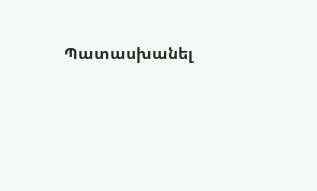Պատասխանել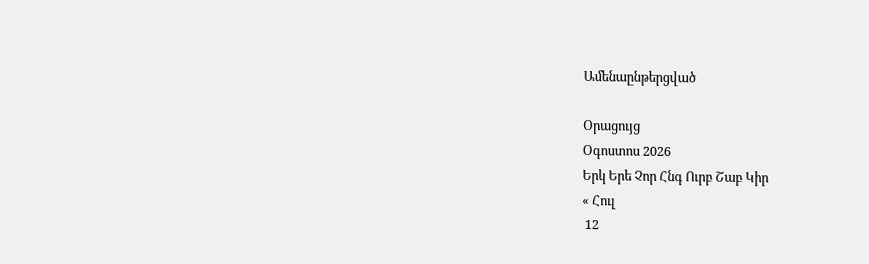Ամենաընթերցված

Օրացույց
Օգոստոս 2026
Երկ Երե Չոր Հնգ Ուրբ Շաբ Կիր
« Հուլ
 12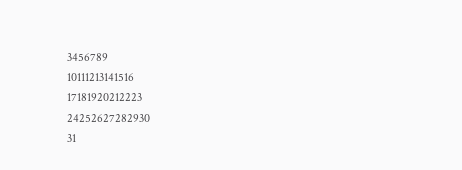3456789
10111213141516
17181920212223
24252627282930
31